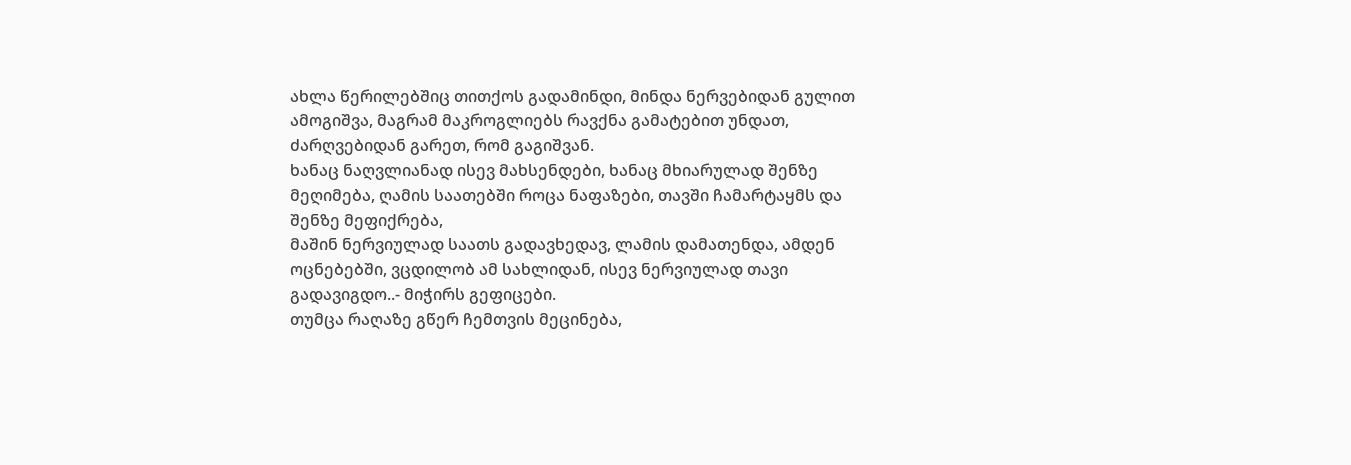ახლა წერილებშიც თითქოს გადამინდი, მინდა ნერვებიდან გულით ამოგიშვა, მაგრამ მაკროგლიებს რავქნა გამატებით უნდათ, ძარღვებიდან გარეთ, რომ გაგიშვან.
ხანაც ნაღვლიანად ისევ მახსენდები, ხანაც მხიარულად შენზე მეღიმება, ღამის საათებში როცა ნაფაზები, თავში ჩამარტაყმს და შენზე მეფიქრება,
მაშინ ნერვიულად საათს გადავხედავ, ლამის დამათენდა, ამდენ ოცნებებში, ვცდილობ ამ სახლიდან, ისევ ნერვიულად თავი გადავიგდო..- მიჭირს გეფიცები.
თუმცა რაღაზე გწერ ჩემთვის მეცინება,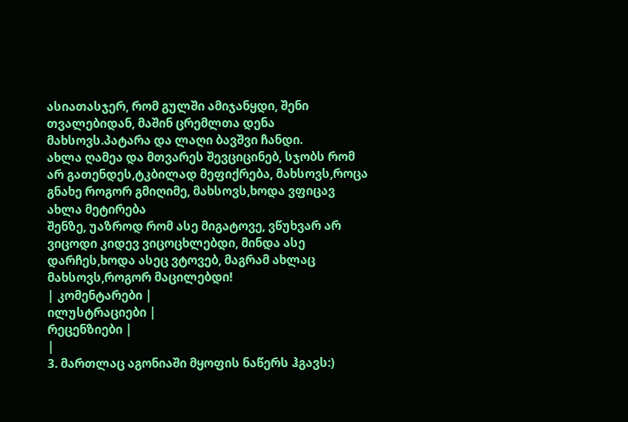ასიათასჯერ, რომ გულში ამიჯანყდი, შენი თვალებიდან, მაშინ ცრემლთა დენა მახსოვს.პატარა და ლაღი ბავშვი ჩანდი.
ახლა ღამეა და მთვარეს შევციცინებ, სჯობს რომ არ გათენდეს,ტკბილად მეფიქრება, მახსოვს,როცა გნახე როგორ გმიღიმე, მახსოვს,ხოდა ვფიცავ ახლა მეტირება
შენზე, უაზროდ რომ ასე მიგატოვე, ვწუხვარ არ ვიცოდი კიდევ ვიცოცხლებდი, მინდა ასე დარჩეს,ხოდა ასეც ვტოვებ, მაგრამ ახლაც მახსოვს,როგორ მაცილებდი!
| კომენტარები |
ილუსტრაციები |
რეცენზიები |
|
3. მართლაც აგონიაში მყოფის ნაწერს ჰგავს:)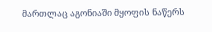მართლაც აგონიაში მყოფის ნაწერს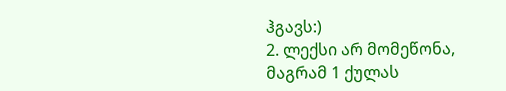ჰგავს:)
2. ლექსი არ მომეწონა, მაგრამ 1 ქულას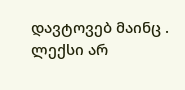დავტოვებ მაინც . ლექსი არ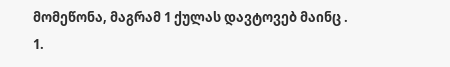მომეწონა, მაგრამ 1 ქულას დავტოვებ მაინც .
1.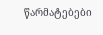წარმატებები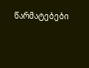წარმატებები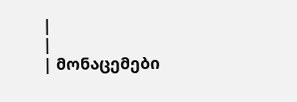|
|
| მონაცემები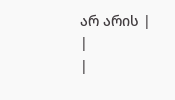არ არის |
|
|